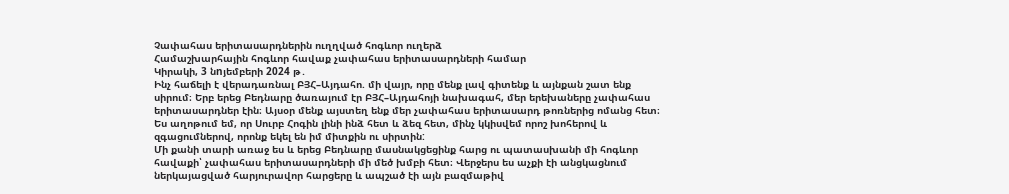Չափահաս երիտասարդներին ուղղված հոգևոր ուղերձ
Համաշխարհային հոգևոր հավաք չափահաս երիտասարդների համար
Կիրակի, 3 նnյեմբերի 2024 թ․
Ինչ հաճելի է վերադառնալ ԲՅՀ–Այդահո. մի վայր, որը մենք լավ գիտենք և այնքան շատ ենք սիրում։ Երբ երեց Բեդնարը ծառայում էր ԲՅՀ–Այդահոյի նախագահ, մեր երեխաները չափահաս երիտասարդներ էին։ Այսօր մենք այստեղ ենք մեր չափահաս երիտասարդ թոռներից ոմանց հետ։ Ես աղոթում եմ, որ Սուրբ Հոգին լինի ինձ հետ և ձեզ հետ, մինչ կկիսվեմ որոշ խոհերով և զգացումներով, որոնք եկել են իմ միտքին ու սիրտին:
Մի քանի տարի առաջ ես և երեց Բեդնարը մասնակցեցինք հարց ու պատասխանի մի հոգևոր հավաքի՝ չափահաս երիտասարդների մի մեծ խմբի հետ։ Վերջերս ես աչքի էի անցկացնում ներկայացված հարյուրավոր հարցերը և ապշած էի այն բազմաթիվ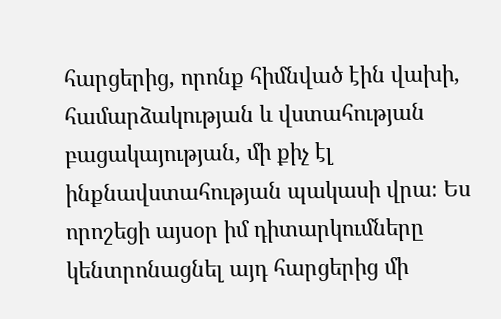հարցերից, որոնք հիմնված էին վախի, համարձակության և վստահության բացակայության, մի քիչ էլ ինքնավստահության պակասի վրա։ Ես որոշեցի այսօր իմ դիտարկումները կենտրոնացնել այդ հարցերից մի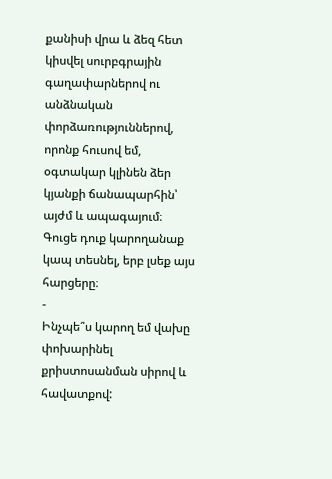քանիսի վրա և ձեզ հետ կիսվել սուրբգրային գաղափարներով ու անձնական փորձառություններով, որոնք հուսով եմ, օգտակար կլինեն ձեր կյանքի ճանապարհին՝ այժմ և ապագայում։
Գուցե դուք կարողանաք կապ տեսնել, երբ լսեք այս հարցերը։
-
Ինչպե՞ս կարող եմ վախը փոխարինել քրիստոսանման սիրով և հավատքով: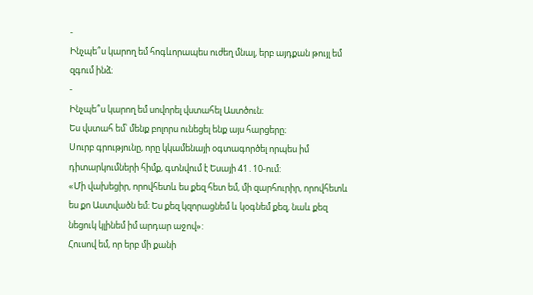-
Ինչպե՞ս կարող եմ հոգևորապես ուժեղ մնալ, երբ այդքան թույլ եմ զգում ինձ։
-
Ինչպե՞ս կարող եմ սովորել վստահել Աստծուն։
Ես վստահ եմ՝ մենք բոլորս ունեցել ենք այս հարցերը։
Սուրբ գրությունը, որը կկամենայի օգտագործել որպես իմ դիտարկումների հիմք, գտնվում է Եսայի 41․10-ում:
«Մի վախեցիր, որովհետև ես քեզ հետ եմ, մի զարհուրիր, որովհետև ես քո Աստվածն եմ։ Ես քեզ կզորացնեմ և կօգնեմ քեզ, նաև քեզ նեցուկ կլինեմ իմ արդար աջով»:
Հուսով եմ, որ երբ մի քանի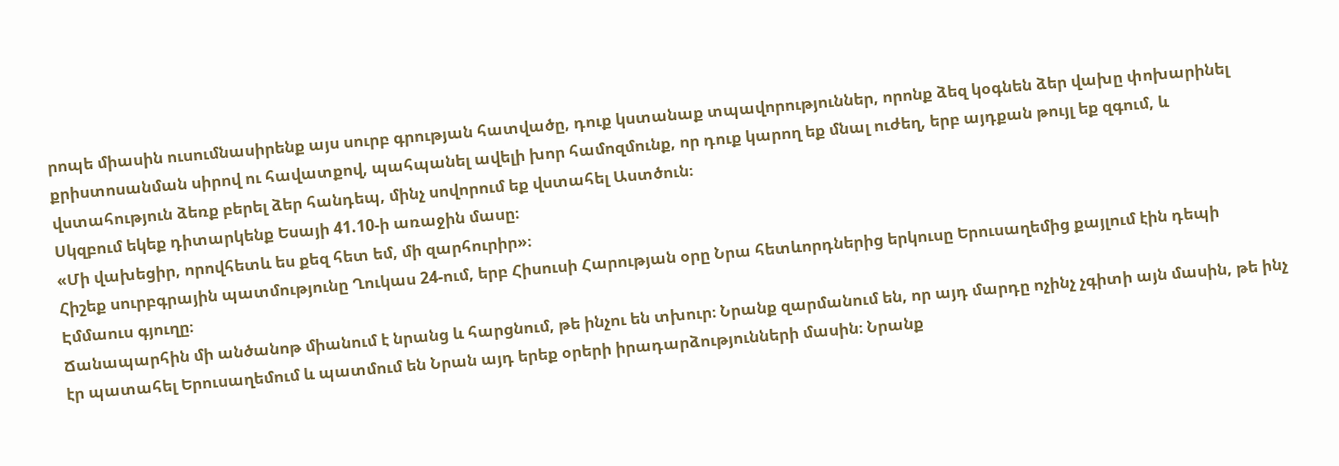րոպե միասին ուսումնասիրենք այս սուրբ գրության հատվածը, դուք կստանաք տպավորություններ, որոնք ձեզ կօգնեն ձեր վախը փոխարինել քրիստոսանման սիրով ու հավատքով, պահպանել ավելի խոր համոզմունք, որ դուք կարող եք մնալ ուժեղ, երբ այդքան թույլ եք զգում, և վստահություն ձեռք բերել ձեր հանդեպ, մինչ սովորում եք վստահել Աստծուն։
Սկզբում եկեք դիտարկենք Եսայի 41.10-ի առաջին մասը։
«Մի վախեցիր, որովհետև ես քեզ հետ եմ, մի զարհուրիր»։
Հիշեք սուրբգրային պատմությունը Ղուկաս 24-ում, երբ Հիսուսի Հարության օրը Նրա հետևորդներից երկուսը Երուսաղեմից քայլում էին դեպի Էմմաուս գյուղը։
Ճանապարհին մի անծանոթ միանում է նրանց և հարցնում, թե ինչու են տխուր։ Նրանք զարմանում են, որ այդ մարդը ոչինչ չգիտի այն մասին, թե ինչ էր պատահել Երուսաղեմում և պատմում են Նրան այդ երեք օրերի իրադարձությունների մասին։ Նրանք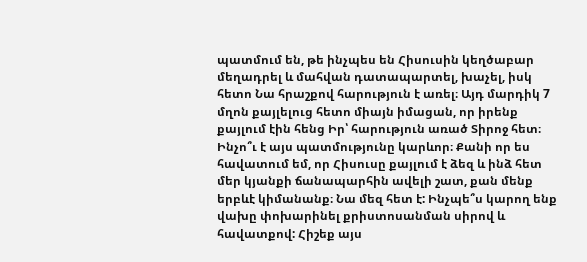պատմում են, թե ինչպես են Հիսուսին կեղծաբար մեղադրել և մահվան դատապարտել, խաչել, իսկ հետո Նա հրաշքով հարություն է առել։ Այդ մարդիկ 7 մղոն քայլելուց հետո միայն իմացան, որ իրենք քայլում էին հենց Իր՝ հարություն առած Տիրոջ հետ։
Ինչո՞ւ է այս պատմությունը կարևոր։ Քանի որ ես հավատում եմ, որ Հիսուսը քայլում է ձեզ և ինձ հետ մեր կյանքի ճանապարհին ավելի շատ, քան մենք երբևէ կիմանանք։ Նա մեզ հետ է: Ինչպե՞ս կարող ենք վախը փոխարինել քրիստոսանման սիրով և հավատքով: Հիշեք այս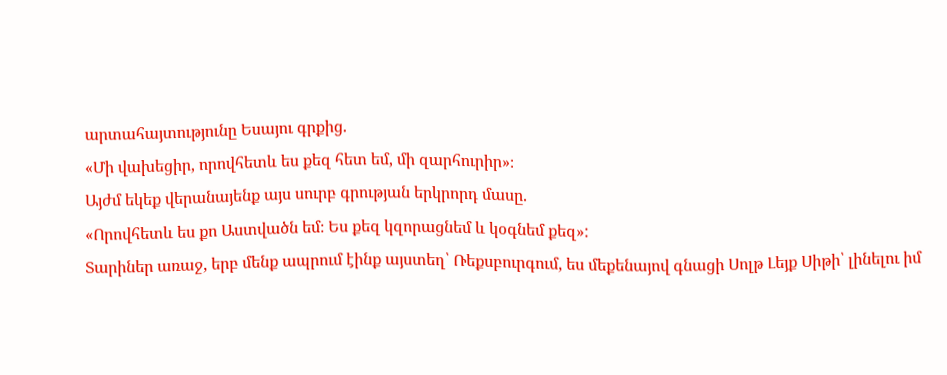արտահայտությունը Եսայու գրքից.
«Մի վախեցիր, որովհետև ես քեզ հետ եմ, մի զարհուրիր»։
Այժմ եկեք վերանայենք այս սուրբ գրության երկրորդ մասը.
«Որովհետև ես քո Աստվածն եմ։ Ես քեզ կզորացնեմ և կօգնեմ քեզ»:
Տարիներ առաջ, երբ մենք ապրում էինք այստեղ՝ Ռեքսբուրգում, ես մեքենայով գնացի Սոլթ Լեյք Սիթի՝ լինելու իմ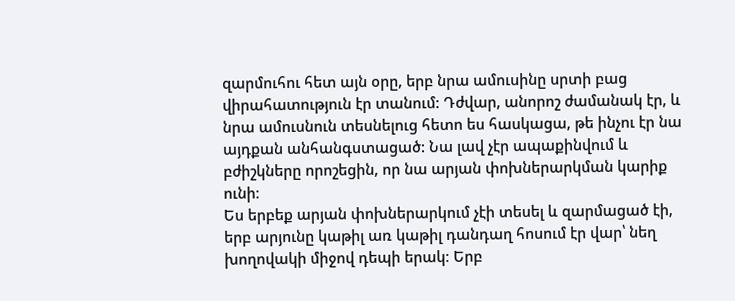զարմուհու հետ այն օրը, երբ նրա ամուսինը սրտի բաց վիրահատություն էր տանում: Դժվար, անորոշ ժամանակ էր, և նրա ամուսնուն տեսնելուց հետո ես հասկացա, թե ինչու էր նա այդքան անհանգստացած: Նա լավ չէր ապաքինվում և բժիշկները որոշեցին, որ նա արյան փոխներարկման կարիք ունի։
Ես երբեք արյան փոխներարկում չէի տեսել և զարմացած էի, երբ արյունը կաթիլ առ կաթիլ դանդաղ հոսում էր վար՝ նեղ խողովակի միջով դեպի երակ։ Երբ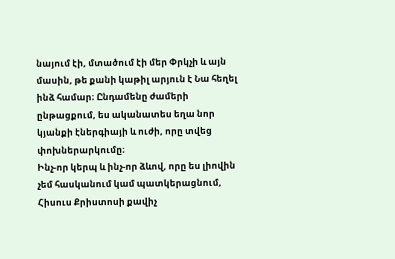նայում էի, մտածում էի մեր Փրկչի և այն մասին, թե քանի կաթիլ արյուն է Նա հեղել ինձ համար։ Ընդամենը ժամերի ընթացքում, ես ականատես եղա նոր կյանքի էներգիայի և ուժի, որը տվեց փոխներարկումը։
Ինչ-որ կերպ և ինչ-որ ձևով, որը ես լիովին չեմ հասկանում կամ պատկերացնում, Հիսուս Քրիստոսի քավիչ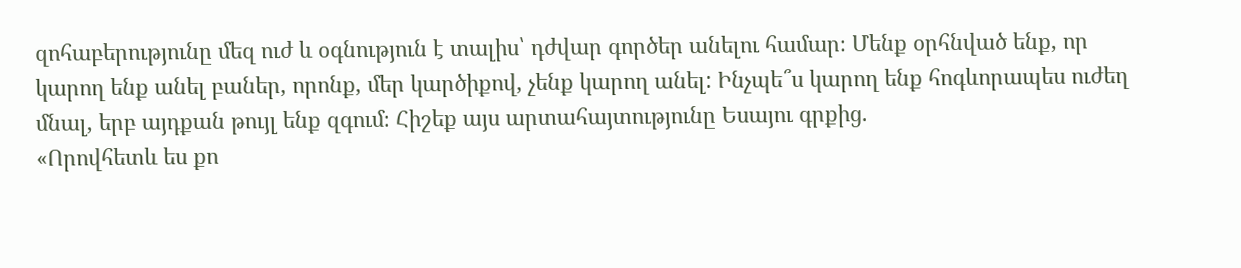զոհաբերությունը մեզ ուժ և օգնություն է տալիս՝ դժվար գործեր անելու համար։ Մենք օրհնված ենք, որ կարող ենք անել բաներ, որոնք, մեր կարծիքով, չենք կարող անել: Ինչպե՞ս կարող ենք հոգևորապես ուժեղ մնալ, երբ այդքան թույլ ենք զգում։ Հիշեք այս արտահայտությունը Եսայու գրքից.
«Որովհետև ես քո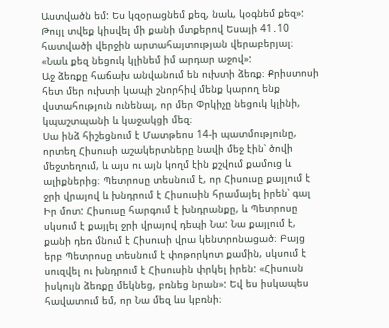Աստվածն եմ: Ես կզօրացնեմ քեզ, նաև, կօգնեմ քեզ»:
Թույլ տվեք կիսվել մի քանի մտքերով Եսայի 41․10 հատվածի վերջին արտահայտության վերաբերյալ։
«Նաև քեզ նեցուկ կլինեմ իմ արդար աջով»:
Աջ ձեռքը հաճախ անվանում են ուխտի ձեռք։ Քրիստոսի հետ մեր ուխտի կապի շնորհիվ մենք կարող ենք վստահություն ունենալ, որ մեր Փրկիչը նեցուկ կլինի, կպաշտպանի և կաջակցի մեզ։
Սա ինձ հիշեցնում է Մատթեոս 14-ի պատմությունը, որտեղ Հիսուսի աշակերտները նավի մեջ էին՝ ծովի մեջտեղում, և այս ու այն կողմ էին քշվում քամուց և ալիքներից։ Պետրոսը տեսնում է, որ Հիսուսը քայլում է ջրի վրայով և խնդրում է Հիսուսին հրամայել իրեն՝ գալ Իր մոտ: Հիսուսը հարգում է խնդրանքը, և Պետրոսը սկսում է քայլել ջրի վրայով դեպի Նա: Նա քայլում է, քանի դեռ մնում է Հիսուսի վրա կենտրոնացած։ Բայց երբ Պետրոսը տեսնում է փոթորկոտ քամին, սկսում է սուզվել ու խնդրում է Հիսուսին փրկել իրեն: «Հիսուսն իսկույն ձեռքը մեկնեց, բռնեց նրան»: Եվ ես իսկապես հավատում եմ, որ Նա մեզ ևս կբռնի։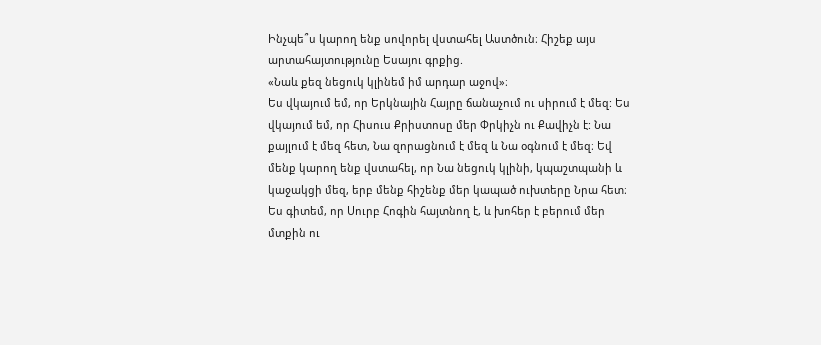Ինչպե՞ս կարող ենք սովորել վստահել Աստծուն։ Հիշեք այս արտահայտությունը Եսայու գրքից.
«Նաև քեզ նեցուկ կլինեմ իմ արդար աջով»։
Ես վկայում եմ, որ Երկնային Հայրը ճանաչում ու սիրում է մեզ: Ես վկայում եմ, որ Հիսուս Քրիստոսը մեր Փրկիչն ու Քավիչն է: Նա քայլում է մեզ հետ, Նա զորացնում է մեզ և Նա օգնում է մեզ։ Եվ մենք կարող ենք վստահել, որ Նա նեցուկ կլինի, կպաշտպանի և կաջակցի մեզ, երբ մենք հիշենք մեր կապած ուխտերը Նրա հետ։ Ես գիտեմ, որ Սուրբ Հոգին հայտնող է, և խոհեր է բերում մեր մտքին ու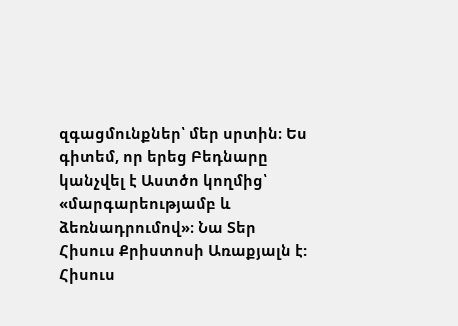զգացմունքներ՝ մեր սրտին։ Ես գիտեմ, որ երեց Բեդնարը կանչվել է Աստծո կողմից՝ «մարգարեությամբ և ձեռնադրումով»։ Նա Տեր Հիսուս Քրիստոսի Առաքյալն է:
Հիսուս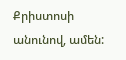Քրիստոսի անունով, ամեն: